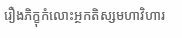រឿងភិក្ខុកំលោះអ្ថកតិស្សមហាវិហារ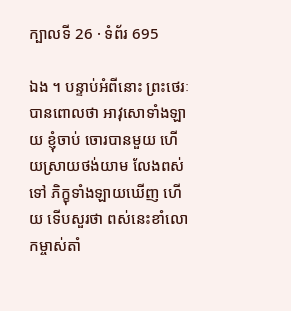ក្បាលទី 26 · ទំព័រ 695

ឯង ។ បន្ទាប់អំពីនោះ ព្រះថេរៈបានពោលថា អាវុសោទាំងឡាយ ខ្ញុំចាប់ ចោរបានមួយ ហើយស្រាយថង់យាម លែងពស់ទៅ ភិក្ខុទាំងឡាយឃើញ ហើយ ទើបសួរថា ពស់នេះខាំលោកម្ចាស់តាំ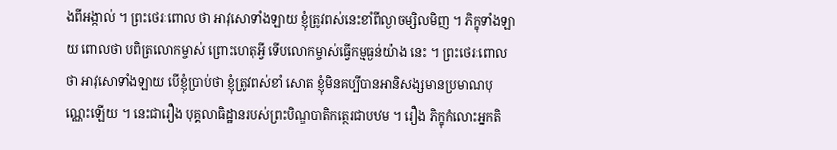ងពីអង្កាល់ ។ ព្រះថេរៈពោល ថា អាវុសោទាំងឡាយ ខ្ញុំត្រូវពស់នេះខាំពីល្ងាចម្សិលមិញ ។ ភិក្ខុទាំងឡាយ ពោលថា បពិត្រលោកម្ចាស់ ព្រោះហេតុអ្វី ទើបលោកម្ចាស់ធ្វើកម្មធ្ងន់យ៉ាង នេះ ។ ព្រះថេរៈពោលថា អាវុសោទាំងឡាយ បើខ្ញុំប្រាប់ថា ខ្ញុំត្រូវពស់ខាំ សោត ខ្ញុំមិនគប្បីបានអានិសង្សមានប្រមាណបុណ្ណេះឡើយ ។ នេះជារឿង បុគ្គលាធិដ្ឋានរបស់ព្រះបិណ្ឌបាតិកត្ថេរជាបឋម ។ រឿង ភិក្ខុកំលោះអ្នកតិ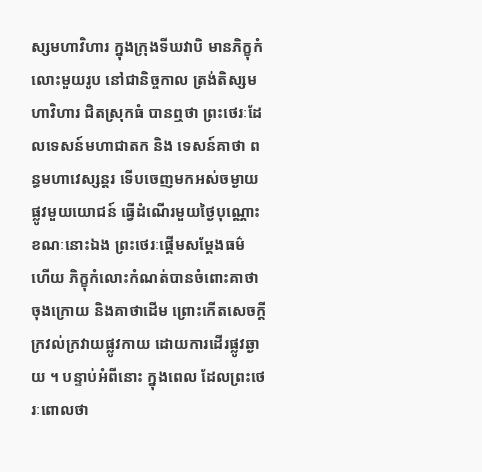ស្សមហាវិហារ ក្នុងក្រុងទីឃវាបិ មានភិក្ខុកំលោះមួយរូប នៅជានិច្ចកាល ត្រង់តិស្សមហាវិហារ ជិតស្រុកធំ បានឮថា ព្រះថេរៈដែលទេសន៍មហាជាតក និង ទេសន៍គាថា ពន្ធមហាវេស្សន្តរ ទើបចេញមកអស់ចម្ងាយផ្លូវមួយយោជន៍ ធ្វើដំណើរមួយថ្ងៃបុណ្ណោះ ខណៈនោះឯង ព្រះថេរៈផ្តើមសម្តែងធម៌ ហើយ ភិក្ខុកំលោះកំណត់បានចំពោះគាថាចុងក្រោយ និងគាថាដើម ព្រោះកើតសេចក្តី ក្រវល់ក្រវាយផ្លូវកាយ ដោយការដើរផ្លូវឆ្ងាយ ។ បន្ទាប់អំពីនោះ ក្នុងពេល ដែលព្រះថេរៈពោលថា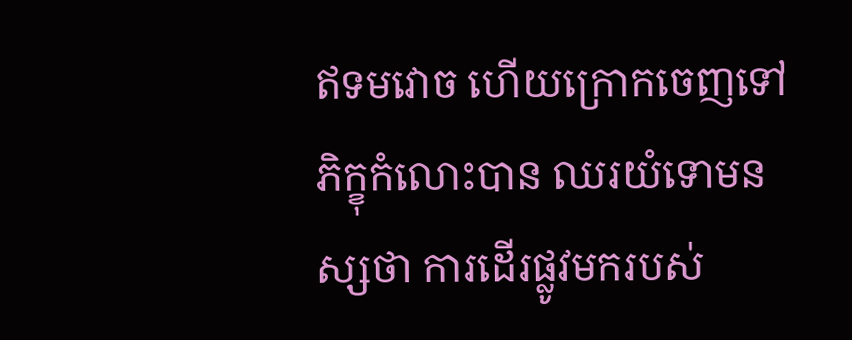ឥទមវោច ហើយក្រោកចេញទៅ ភិក្ខុកំលោះបាន ឈរយំទោមនស្សថា ការដើរផ្លូវមករបស់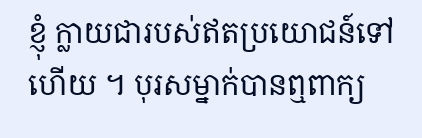ខ្ញុំ ក្លាយជារបស់ឥតប្រយោជន៍ទៅ ហើយ ។ បុរសម្នាក់បានឮពាក្យ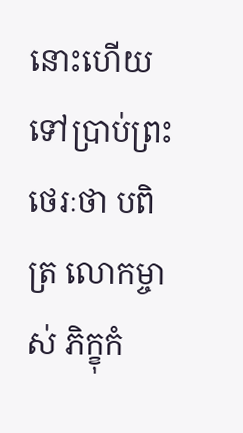នោះហើយ ទៅប្រាប់ព្រះថេរៈថា បពិត្រ លោកម្ចាស់ ភិក្ខុកំ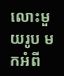លោះមួយរូប មកអំពី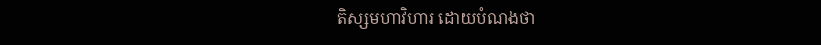តិស្សមហាវិហារ ដោយបំណងថា